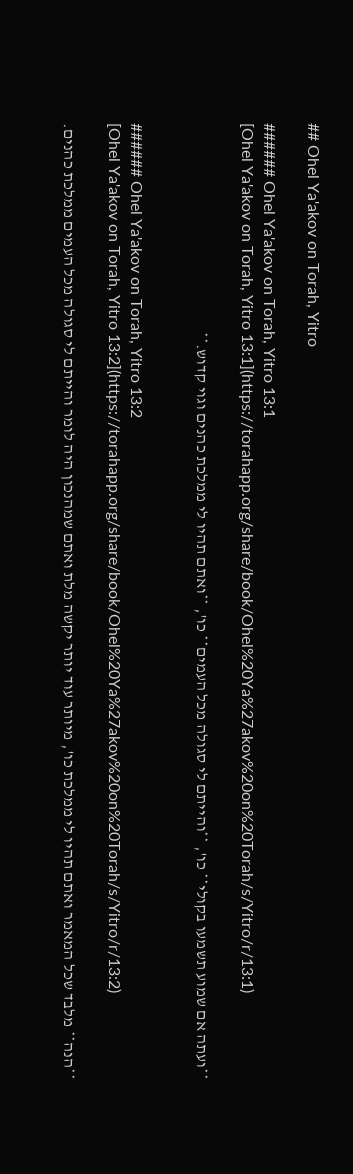## Ohel Ya'akov on Torah, Yitro

###### Ohel Ya'akov on Torah, Yitro 13:1
[Ohel Ya'akov on Torah, Yitro 13:1](https://torahapp.org/share/book/Ohel%20Ya%27akov%20on%20Torah/s/Yitro/r/13:1)

**ועתה אם שמוע תשמעו בקולי** כו', **והייתם לי סגולה מכל העמים** כו', **ואתם תהיו לי ממלכת כהנים וגוי קדוש.**


###### Ohel Ya'akov on Torah, Yitro 13:2
[Ohel Ya'akov on Torah, Yitro 13:2](https://torahapp.org/share/book/Ohel%20Ya%27akov%20on%20Torah/s/Yitro/r/13:2)

**הנה** מלבד שכל המאמר ואתם תהיו לי ממלכת כו', מיותר עוד יותר יקשה מלת ואתם שמהנכון היה לומר והייתם לי סגולה מכל העמים ממלכת כהנים.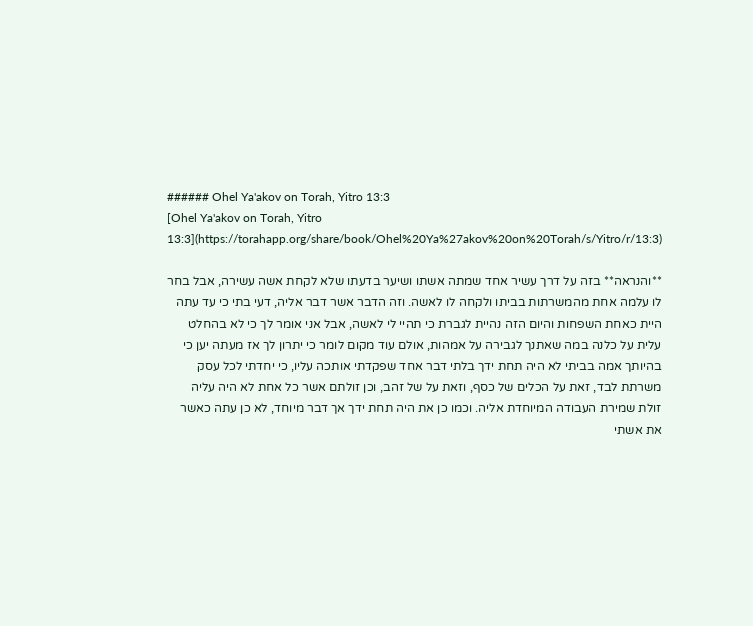###### Ohel Ya'akov on Torah, Yitro 13:3
[Ohel Ya'akov on Torah, Yitro 13:3](https://torahapp.org/share/book/Ohel%20Ya%27akov%20on%20Torah/s/Yitro/r/13:3)

**והנראה** בזה על דרך עשיר אחד שמתה אשתו ושיער בדעתו שלא לקחת אשה עשירה, אבל בחר לו עלמה אחת מהמשרתות בביתו ולקחה לו לאשה. וזה הדבר אשר דבר אליה, דעי בתי כי עד עתה היית כאחת השפחות והיום הזה נהיית לגברת כי תהיי לי לאשה, אבל אני אומר לך כי לא בהחלט עלית על כלנה במה שאתנך לגבירה על אמהות, אולם עוד מקום לומר כי יתרון לך אז מעתה יען כי בהיותך אמה בביתי לא היה תחת ידך בלתי דבר אחד שפקדתי אותכה עליו, כי יחדתי לכל עסק משרתת לבד, זאת על הכלים של כסף, וזאת על של זהב, וכן זולתם אשר כל אחת לא היה עליה זולת שמירת העבודה המיוחדת אליה. וכמו כן את היה תחת ידך אך דבר מיוחד, לא כן עתה כאשר את אשתי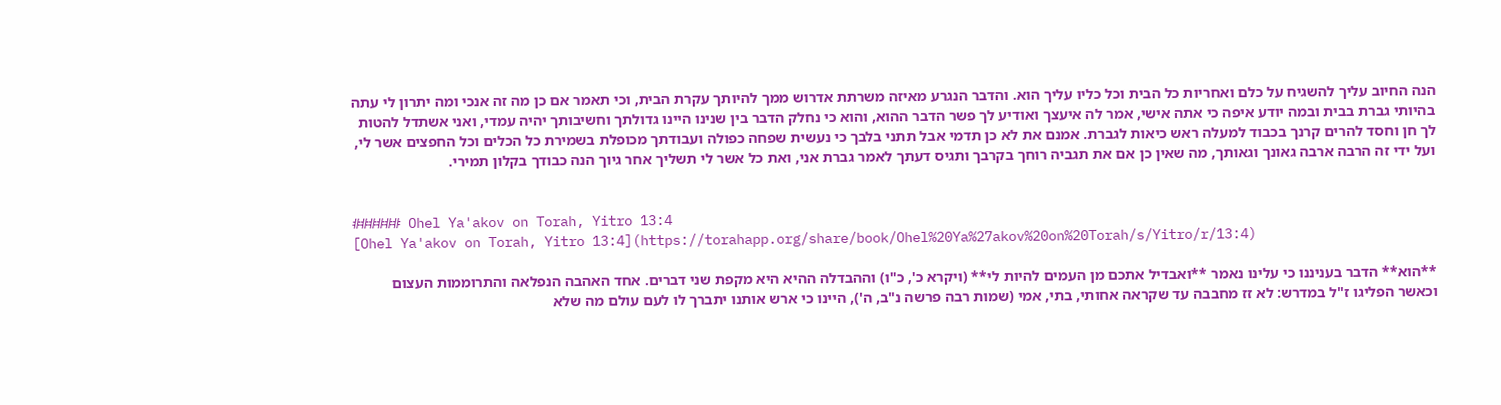הנה החיוב עליך להשגיח על כלם ואחריות כל הבית וכל כליו עליך הוא. והדבר הנגרע מאיזה משרתת אדרוש ממך להיותך עקרת הבית, וכי תאמר אם כן מה זה אנכי ומה יתרון לי עתה בהיותי גברת בבית ובמה יודע איפה כי אתה אישי, אמר לה איעצך ואודיע לך פשר הדבר ההוא, והוא כי נחלק הדבר בין שנינו היינו גדולתך וחשיבותך יהיה עמדי, ואני אשתדל להטות לך חן וחסד להרים קרנך בכבוד למעלה ראש כיאות לגברת. אמנם את לא כן תדמי אבל תתני בלבך כי נעשית שפחה כפולה ועבודתך מכופלת בשמירת כל הכלים וכל החפצים אשר לי, ועל ידי זה הרבה ארבה גאונך וגאותך, מה שאין כן אם את תגביה רוחך בקרבך ותגיס דעתך לאמר גברת אני, ואת כל אשר לי תשליך אחר גיוך הנה כבודך בקלון תמירי.


###### Ohel Ya'akov on Torah, Yitro 13:4
[Ohel Ya'akov on Torah, Yitro 13:4](https://torahapp.org/share/book/Ohel%20Ya%27akov%20on%20Torah/s/Yitro/r/13:4)

**הוא** הדבר בעניננו כי עלינו נאמר **ואבדיל אתכם מן העמים להיות לי** (ויקרא כ', כ"ו) וההבדלה ההיא היא מקפת שני דברים. אחד האהבה הנפלאה והתרוממות העצום וכאשר הפליגו ז"ל במדרש: לא זז מחבבה עד שקראה אחותי, בתי, אמי (שמות רבה פרשה נ"ב, ה'), היינו כי ארש אותנו יתברך לו לעם עולם מה שלא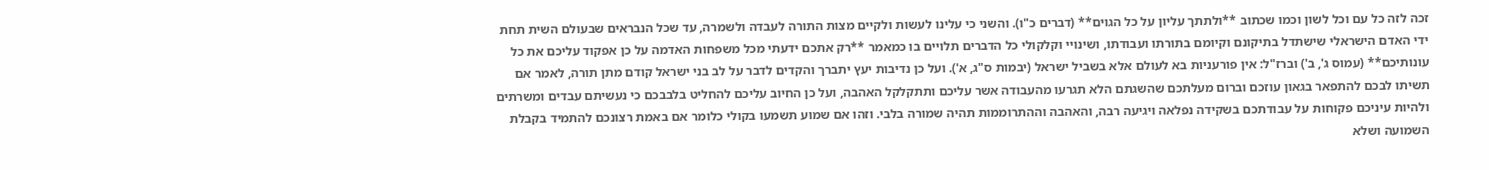זכה לזה כל עם וכל לשון וכמו שכתוב **ולתתך עליון על כל הגוים** (דברים כ"ו). והשני כי עלינו לעשות ולקיים מצות התורה לעבדה ולשמרה, עד שכל הנבראים שבעולם השית תחת ידי האדם הישראלי שישתדל בתיקונם וקיומם בתורתו ועבודתו, ושינויי וקלקולי כל הדברים תלויים בו כמאמר **רק אתכם ידעתי מכל משפחות האדמה על כן אפקוד עליכם את כל עונותיכם** (עמוס ג', ב') וברז"ל: אין פורעניות בא לעולם אלא בשביל ישראל (יבמות ס"ג, א'). ועל כן נדיבות יעץ יתברך והקדים לדבר על לב בני ישראל קודם מתן תורה, לאמר אם תשיתו לבכם להתפאר בגאון עוזכם וברום מעלתכם שהשגתם הלא תגרעו מהעבודה אשר עליכם ותתקלקל האהבה, ועל כן החיוב עליכם להחליט בלבבכם כי נעשיתם עבדים ומשרתים ולהיות עיניכם פקוחות על עבודתכם בשקידה נפלאה ויגיעה רבה, והאהבה וההתרוממות תהיה שמורה בלבי. וזהו אם שמוע תשמעו בקולי כלומר אם באמת רצונכם להתמיד בקבלת השמועה ושלא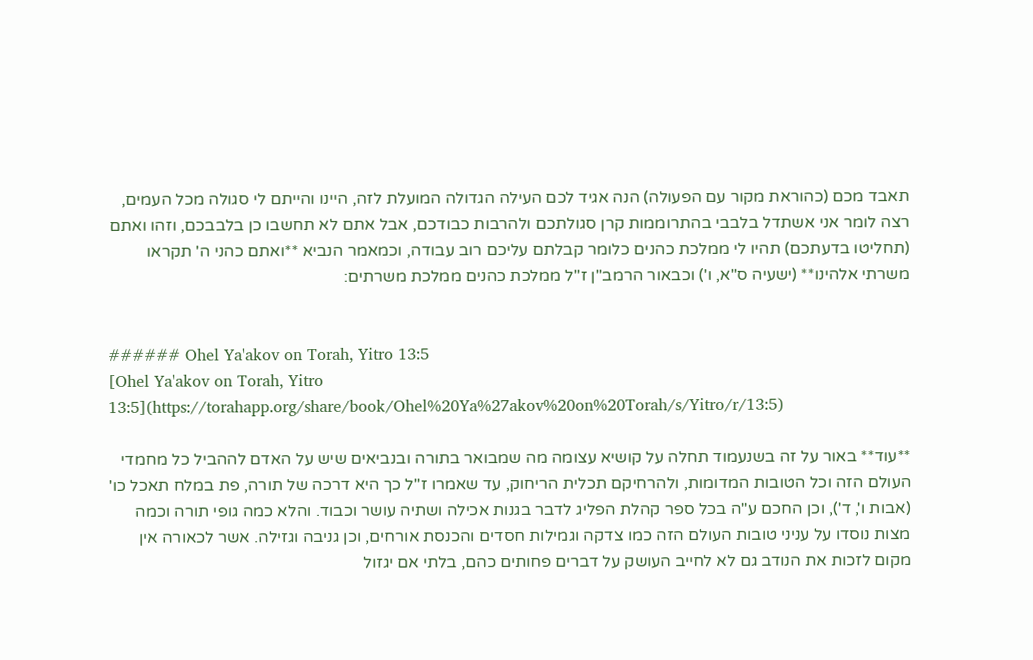תאבד מכם (כהוראת מקור עם הפעולה) הנה אגיד לכם העילה הגדולה המועלת לזה, היינו והייתם לי סגולה מכל העמים, רצה לומר אני אשתדל בלבבי בהתרוממות קרן סגולתכם ולהרבות כבודכם, אבל אתם לא תחשבו כן בלבבכם, וזהו ואתם (תחליטו בדעתכם) תהיו לי ממלכת כהנים כלומר קבלתם עליכם רוב עבודה, וכמאמר הנביא **ואתם כהני ה' תקראו משרתי אלהינו** (ישעיה ס"א, ו') וכבאור הרמב"ן ז"ל ממלכת כהנים ממלכת משרתים:


###### Ohel Ya'akov on Torah, Yitro 13:5
[Ohel Ya'akov on Torah, Yitro 13:5](https://torahapp.org/share/book/Ohel%20Ya%27akov%20on%20Torah/s/Yitro/r/13:5)

**עוד** באור על זה בשנעמוד תחלה על קושיא עצומה מה שמבואר בתורה ובנביאים שיש על האדם לההביל כל מחמדי העולם הזה וכל הטובות המדומות, ולהרחיקם תכלית הריחוק, עד שאמרו ז"ל כך היא דרכה של תורה, פת במלח תאכל כו' (אבות ו', ד'), וכן החכם ע"ה בכל ספר קהלת הפליג לדבר בגנות אכילה ושתיה עושר וכבוד. והלא כמה גופי תורה וכמה מצות נוסדו על עניני טובות העולם הזה כמו צדקה וגמילות חסדים והכנסת אורחים, וכן גניבה וגזילה. אשר לכאורה אין מקום לזכות את הנודב גם לא לחייב העושק על דברים פחותים כהם, בלתי אם יגזול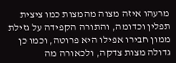מרעהו איזה מצוה מהמצות כמו ציצית תפלין וכדומה, והתורה הקפידה על גזילת ממון חבירו אפילו היא פרוטה, וכמו כן גדולה מצות צדקה, ולכאורה מה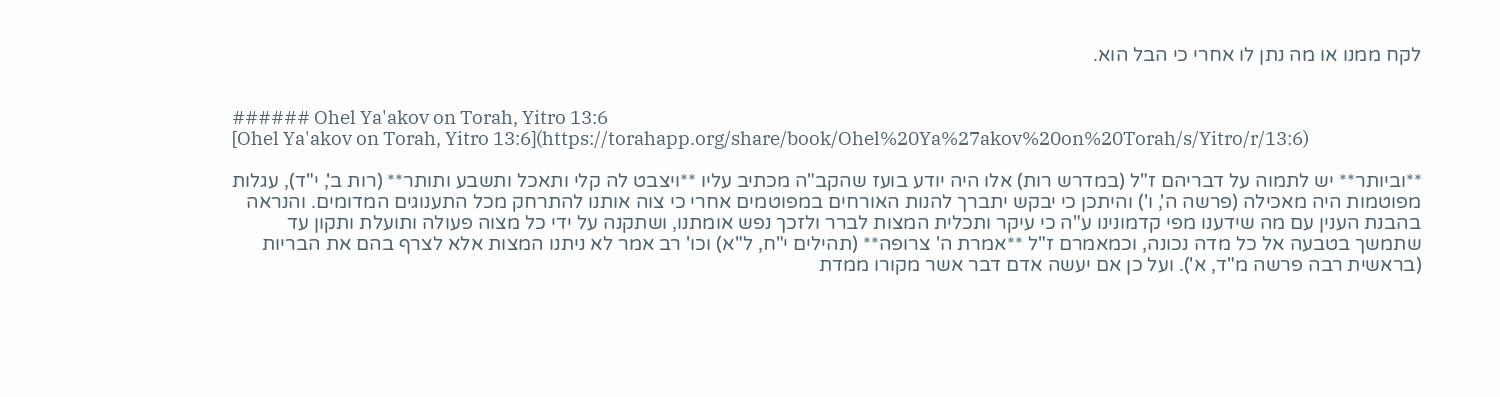לקח ממנו או מה נתן לו אחרי כי הבל הוא.


###### Ohel Ya'akov on Torah, Yitro 13:6
[Ohel Ya'akov on Torah, Yitro 13:6](https://torahapp.org/share/book/Ohel%20Ya%27akov%20on%20Torah/s/Yitro/r/13:6)

**וביותר** יש לתמוה על דבריהם ז"ל (במדרש רות) אלו היה יודע בועז שהקב"ה מכתיב עליו **ויצבט לה קלי ותאכל ותשבע ותותר** (רות ב', י"ד), עגלות מפוטמות היה מאכילה (פרשה ה', ו') והיתכן כי יבקש יתברך להנות האורחים במפוטמים אחרי כי צוה אותנו להתרחק מכל התענוגים המדומים. והנראה בהבנת הענין עם מה שידענו מפי קדמונינו ע"ה כי עיקר ותכלית המצות לברר ולזכך נפש אומתנו, ושתקנה על ידי כל מצוה פעולה ותועלת ותקון עד שתמשך בטבעה אל כל מדה נכונה, וכמאמרם ז"ל **אמרת ה' צרופה** (תהילים י"ח, ל"א) וכו' רב אמר לא ניתנו המצות אלא לצרף בהם את הבריות (בראשית רבה פרשה מ"ד, א'). ועל כן אם יעשה אדם דבר אשר מקורו ממדת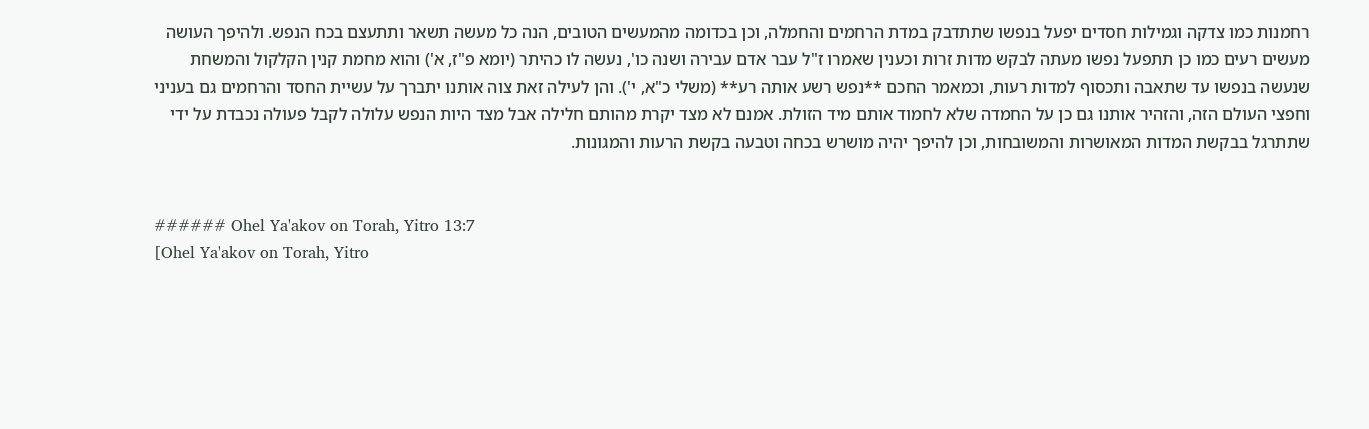רחמנות כמו צדקה וגמילות חסדים יפעל בנפשו שתתדבק במדת הרחמים והחמלה, וכן בכדומה מהמעשים הטובים, הנה כל מעשה תשאר ותתעצם בכח הנפש. ולהיפך העושה מעשים רעים כמו כן תתפעל נפשו מעתה לבקש מדות זרות וכענין שאמרו ז"ל עבר אדם עבירה ושנה כו', נעשה לו כהיתר (יומא פ"ז, א') והוא מחמת קנין הקלקול והמשחת שנעשה בנפשו עד שתאבה ותכסוף למדות רעות, וכמאמר החכם **נפש רשע אותה רע** (משלי כ"א, י'). והן לעילה זאת צוה אותנו יתברך על עשיית החסד והרחמים גם בעניני וחפצי העולם הזה, והזהיר אותנו גם כן על החמדה שלא לחמוד אותם מיד הזולת. אמנם לא מצד יקרת מהותם חלילה אבל מצד היות הנפש עלולה לקבל פעולה נכבדת על ידי שתתרגל בבקשת המדות המאושרות והמשובחות, וכן להיפך יהיה מושרש בכחה וטבעה בקשת הרעות והמגונות.


###### Ohel Ya'akov on Torah, Yitro 13:7
[Ohel Ya'akov on Torah, Yitro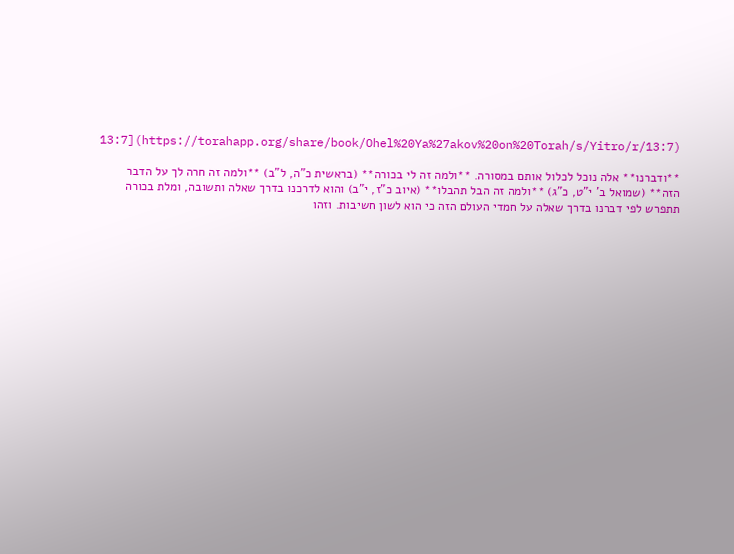13:7](https://torahapp.org/share/book/Ohel%20Ya%27akov%20on%20Torah/s/Yitro/r/13:7)

**ודברנו** אלה נוכל לכלול אותם במסורה. **ולמה זה לי בכורה** (בראשית כ"ה, ל"ב) **ולמה זה חרה לך על הדבר הזה** (שמואל ב' י"ט, כ"ג) **ולמה זה הבל תהבלו** (איוב כ"ז, י"ב) והוא לדרכנו בדרך שאלה ותשובה, ומלת בכורה תתפרש לפי דברנו בדרך שאלה על חמדי העולם הזה כי הוא לשון חשיבות. וזהו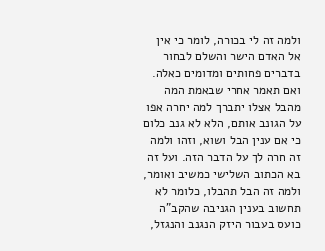ולמה זה לי בכורה, לומר כי אין אל האדם הישר והשלם לבחור בדברים פחותים ומדומים כאלה. ואם תאמר אחרי שבאמת המה מהבל אצלו יתברך למה יחרה אפו על הגונב אותם, הלא לא גנב כלום כי אם ענין הבל ושוא, וזהו ולמה זה חרה לך על הדבר הזה. ועל זה בא הכתוב השלישי כמשיב ואומר, ולמה זה הבל תהבלו, כלומר לא תחשוב בענין הגניבה שהקב"ה כועס בעבור היזק הנגנב והנגזל,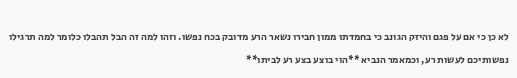לא כן כי אם על פגם והיזק הגונב כי בחמדתו ממון חבירו נשאר הרע מדובק בכח נפשו. וזהו למה זה הבל תהבלו כלומר למה תרגילו נפשותיכם לעשות רע, וכמאמר הנביא **הוי בוצע בצע רע לביתו**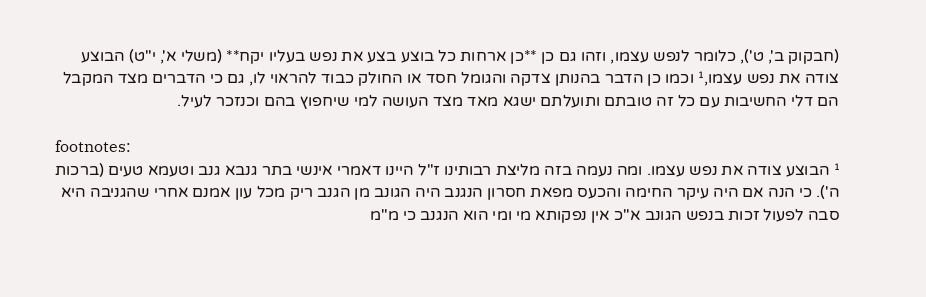(חבקוק ב', ט'), כלומר לנפש עצמו, וזהו גם כן **כן ארחות כל בוצע בצע את נפש בעליו יקח** (משלי א', י"ט) הבוצע צודה את נפש עצמו,¹ וכמו כן הדבר בהנותן צדקה והגומל חסד או החולק כבוד להראוי לו, גם כי הדברים מצד המקבל הם דלי החשיבות עם כל זה טובתם ותועלתם ישגא מאד מצד העושה למי שיחפוץ בהם וכנזכר לעיל.

footnotes:
¹ הבוצע צודה את נפש עצמו. ומה נעמה בזה מליצת רבותינו ז"ל היינו דאמרי אינשי בתר גנבא גנב וטעמא טעים (ברכות ה'). כי הנה אם היה עיקר החימה והכעס מפאת חסרון הנגנב היה הגונב מן הגנב ריק מכל עון אמנם אחרי שהגניבה היא סבה לפעול זכות בנפש הגונב א"כ אין נפקותא מי ומי הוא הנגנב כי מ"מ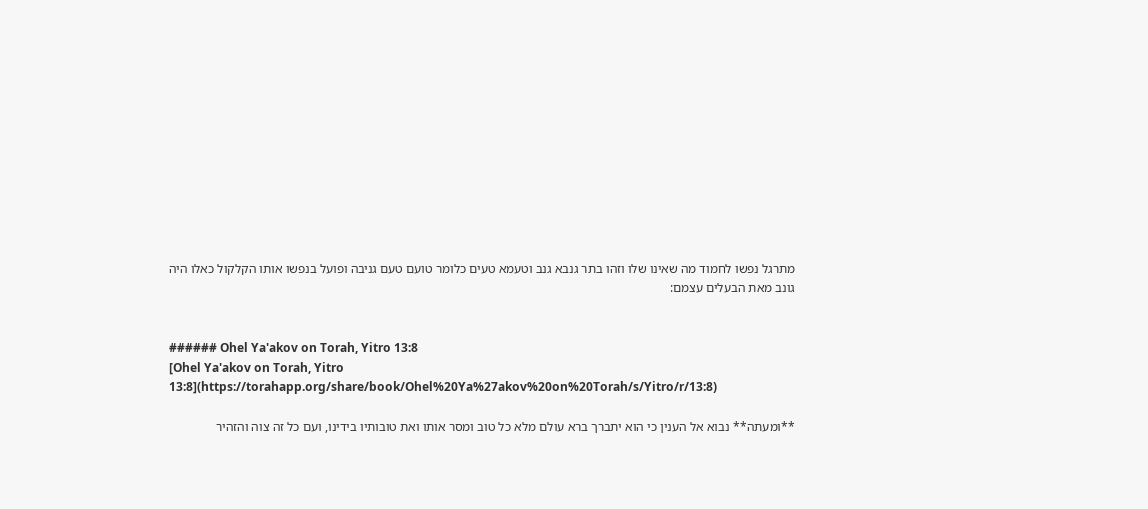מתרגל נפשו לחמוד מה שאינו שלו וזהו בתר גנבא גנב וטעמא טעים כלומר טועם טעם גניבה ופועל בנפשו אותו הקלקול כאלו היה גונב מאת הבעלים עצמם:


###### Ohel Ya'akov on Torah, Yitro 13:8
[Ohel Ya'akov on Torah, Yitro 13:8](https://torahapp.org/share/book/Ohel%20Ya%27akov%20on%20Torah/s/Yitro/r/13:8)

**ומעתה** נבוא אל הענין כי הוא יתברך ברא עולם מלא כל טוב ומסר אותו ואת טובותיו בידינו, ועם כל זה צוה והזהיר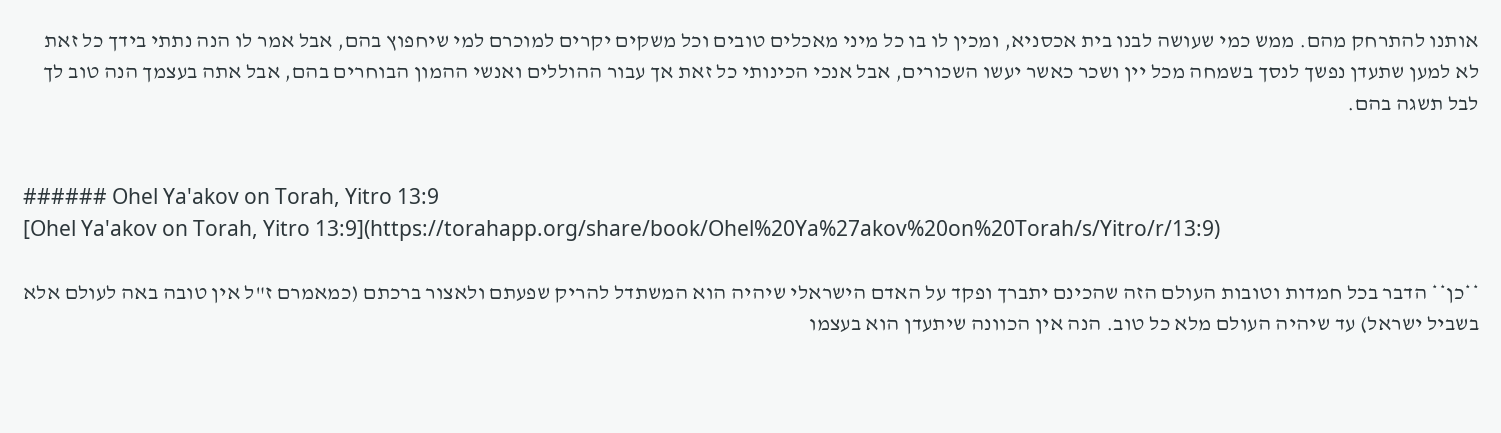אותנו להתרחק מהם. ממש כמי שעושה לבנו בית אכסניא, ומכין לו בו כל מיני מאכלים טובים וכל משקים יקרים למוכרם למי שיחפוץ בהם, אבל אמר לו הנה נתתי בידך כל זאת לא למען שתעדן נפשך לנסך בשמחה מכל יין ושכר כאשר יעשו השכורים, אבל אנכי הכינותי כל זאת אך עבור ההוללים ואנשי ההמון הבוחרים בהם, אבל אתה בעצמך הנה טוב לך לבל תשגה בהם.


###### Ohel Ya'akov on Torah, Yitro 13:9
[Ohel Ya'akov on Torah, Yitro 13:9](https://torahapp.org/share/book/Ohel%20Ya%27akov%20on%20Torah/s/Yitro/r/13:9)

**כן** הדבר בכל חמדות וטובות העולם הזה שהכינם יתברך ופקד על האדם הישראלי שיהיה הוא המשתדל להריק שפעתם ולאצור ברכתם (כמאמרם ז"ל אין טובה באה לעולם אלא בשביל ישראל) עד שיהיה העולם מלא כל טוב. הנה אין הכוונה שיתעדן הוא בעצמו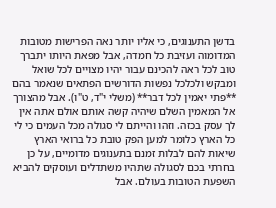בדשן התענוגים, כי אליו יותר נאה הפרישות מטובות המדומוה ועזיבת כל חמדה, אבל מפאת היותו יתברך טוב לכל ראה להכינם עבור יהיו מצויים לכל שואל ומבקש ולכלכל נפשות הדורשים הפתאים שנאמר בהם **פתי יאמין לכל דבר** (משלי י"ד, ט"ו). אבל מהצורך אל המאמין השלם שיהיה קשה אותם אולם אתה אין לך עסק בכזה. וזהו והייתם לי סגולה מכל העמים כי לי כל הארץ כלומר למען הפק טובת כל ברואי הארץ שיאות להם לבלות זמנם בתענוגים מדומיים, על כן בחרתי בכם לסגולה שתהיו משתדלים ועוסקים להביא השפעת הטובות בעולם. אבל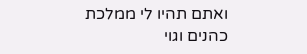ואתם תהיו לי ממלכת כהנים וגוי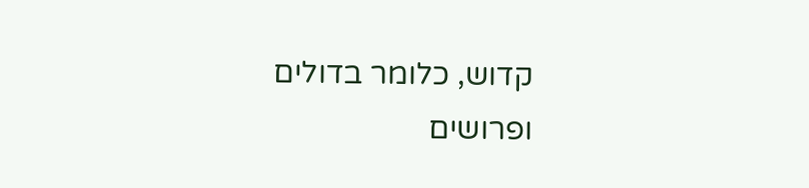קדוש, כלומר בדולים ופרושים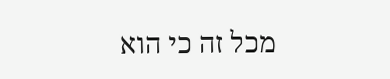מכל זה כי הוא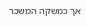אך כמשקה המשכר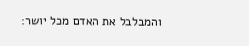והמבלבל את האדם מכל יושר: